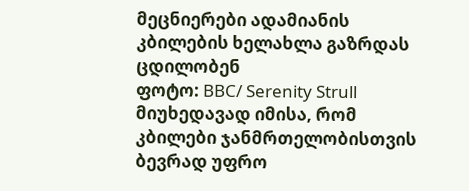მეცნიერები ადამიანის კბილების ხელახლა გაზრდას ცდილობენ
ფოტო: BBC/ Serenity Strull
მიუხედავად იმისა, რომ კბილები ჯანმრთელობისთვის ბევრად უფრო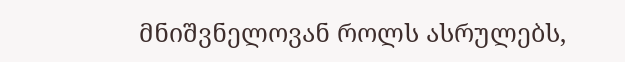მნიშვნელოვან როლს ასრულებს,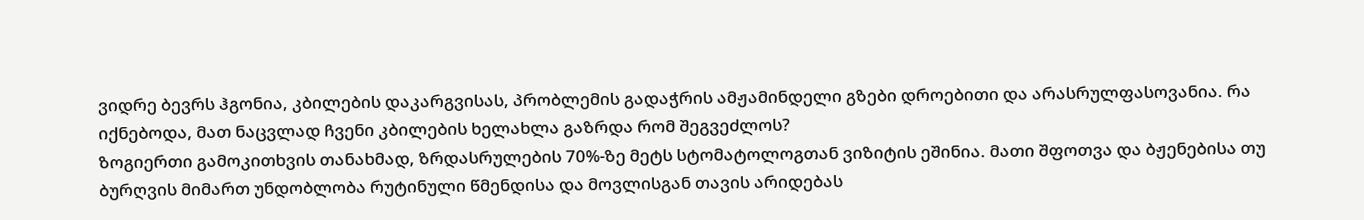ვიდრე ბევრს ჰგონია, კბილების დაკარგვისას, პრობლემის გადაჭრის ამჟამინდელი გზები დროებითი და არასრულფასოვანია. რა იქნებოდა, მათ ნაცვლად ჩვენი კბილების ხელახლა გაზრდა რომ შეგვეძლოს?
ზოგიერთი გამოკითხვის თანახმად, ზრდასრულების 70%-ზე მეტს სტომატოლოგთან ვიზიტის ეშინია. მათი შფოთვა და ბჟენებისა თუ ბურღვის მიმართ უნდობლობა რუტინული წმენდისა და მოვლისგან თავის არიდებას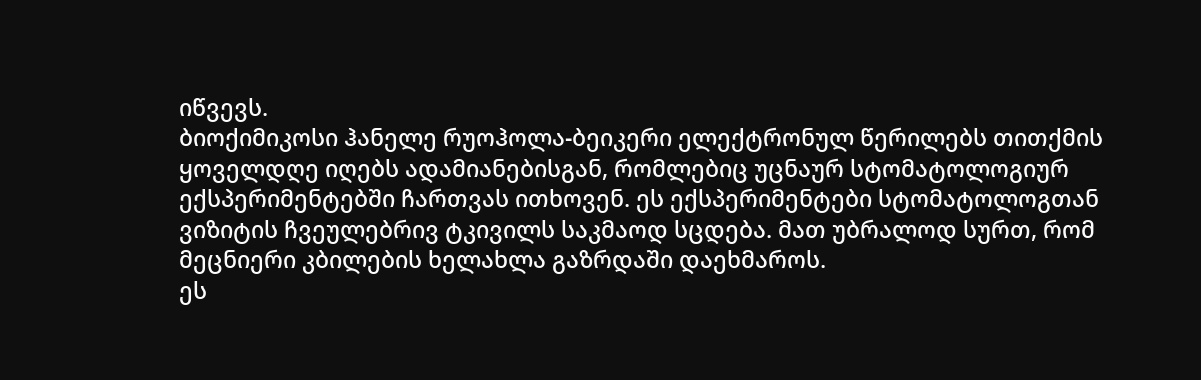იწვევს.
ბიოქიმიკოსი ჰანელე რუოჰოლა-ბეიკერი ელექტრონულ წერილებს თითქმის ყოველდღე იღებს ადამიანებისგან, რომლებიც უცნაურ სტომატოლოგიურ ექსპერიმენტებში ჩართვას ითხოვენ. ეს ექსპერიმენტები სტომატოლოგთან ვიზიტის ჩვეულებრივ ტკივილს საკმაოდ სცდება. მათ უბრალოდ სურთ, რომ მეცნიერი კბილების ხელახლა გაზრდაში დაეხმაროს.
ეს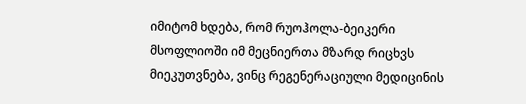იმიტომ ხდება, რომ რუოჰოლა-ბეიკერი მსოფლიოში იმ მეცნიერთა მზარდ რიცხვს მიეკუთვნება, ვინც რეგენერაციული მედიცინის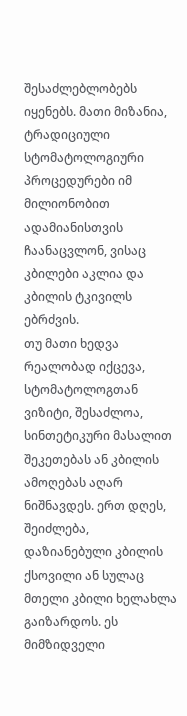შესაძლებლობებს იყენებს. მათი მიზანია, ტრადიციული სტომატოლოგიური პროცედურები იმ მილიონობით ადამიანისთვის ჩაანაცვლონ, ვისაც კბილები აკლია და კბილის ტკივილს ებრძვის.
თუ მათი ხედვა რეალობად იქცევა, სტომატოლოგთან ვიზიტი, შესაძლოა, სინთეტიკური მასალით შეკეთებას ან კბილის ამოღებას აღარ ნიშნავდეს. ერთ დღეს, შეიძლება, დაზიანებული კბილის ქსოვილი ან სულაც მთელი კბილი ხელახლა გაიზარდოს. ეს მიმზიდველი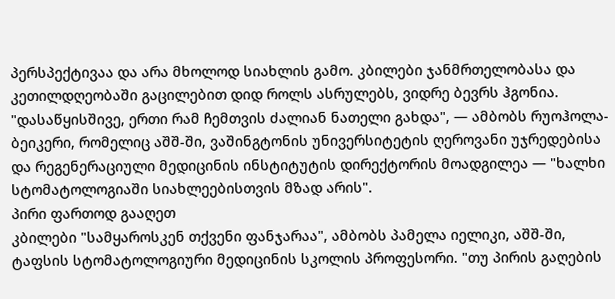პერსპექტივაა და არა მხოლოდ სიახლის გამო. კბილები ჯანმრთელობასა და კეთილდღეობაში გაცილებით დიდ როლს ასრულებს, ვიდრე ბევრს ჰგონია.
"დასაწყისშივე, ერთი რამ ჩემთვის ძალიან ნათელი გახდა", — ამბობს რუოჰოლა-ბეიკერი, რომელიც აშშ-ში, ვაშინგტონის უნივერსიტეტის ღეროვანი უჯრედებისა და რეგენერაციული მედიცინის ინსტიტუტის დირექტორის მოადგილეა — "ხალხი სტომატოლოგიაში სიახლეებისთვის მზად არის".
პირი ფართოდ გააღეთ
კბილები "სამყაროსკენ თქვენი ფანჯარაა", ამბობს პამელა იელიკი, აშშ-ში, ტაფსის სტომატოლოგიური მედიცინის სკოლის პროფესორი. "თუ პირის გაღების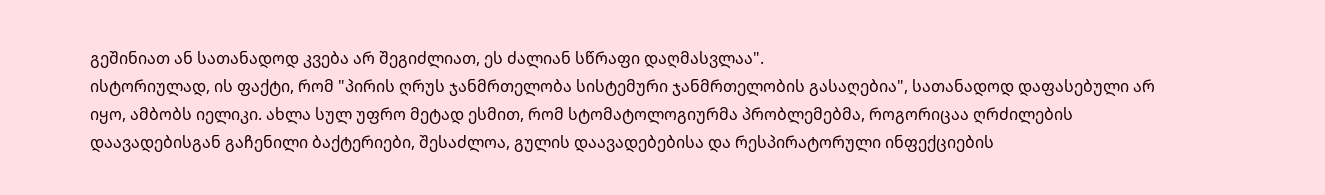გეშინიათ ან სათანადოდ კვება არ შეგიძლიათ, ეს ძალიან სწრაფი დაღმასვლაა".
ისტორიულად, ის ფაქტი, რომ "პირის ღრუს ჯანმრთელობა სისტემური ჯანმრთელობის გასაღებია", სათანადოდ დაფასებული არ იყო, ამბობს იელიკი. ახლა სულ უფრო მეტად ესმით, რომ სტომატოლოგიურმა პრობლემებმა, როგორიცაა ღრძილების დაავადებისგან გაჩენილი ბაქტერიები, შესაძლოა, გულის დაავადებებისა და რესპირატორული ინფექციების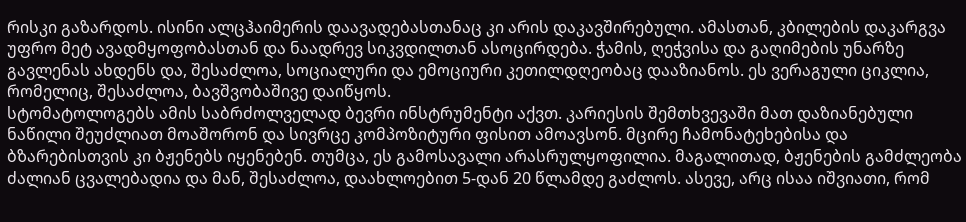რისკი გაზარდოს. ისინი ალცჰაიმერის დაავადებასთანაც კი არის დაკავშირებული. ამასთან, კბილების დაკარგვა უფრო მეტ ავადმყოფობასთან და ნაადრევ სიკვდილთან ასოცირდება. ჭამის, ღეჭვისა და გაღიმების უნარზე გავლენას ახდენს და, შესაძლოა, სოციალური და ემოციური კეთილდღეობაც დააზიანოს. ეს ვერაგული ციკლია, რომელიც, შესაძლოა, ბავშვობაშივე დაიწყოს.
სტომატოლოგებს ამის საბრძოლველად ბევრი ინსტრუმენტი აქვთ. კარიესის შემთხვევაში მათ დაზიანებული ნაწილი შეუძლიათ მოაშორონ და სივრცე კომპოზიტური ფისით ამოავსონ. მცირე ჩამონატეხებისა და ბზარებისთვის კი ბჟენებს იყენებენ. თუმცა, ეს გამოსავალი არასრულყოფილია. მაგალითად, ბჟენების გამძლეობა ძალიან ცვალებადია და მან, შესაძლოა, დაახლოებით 5-დან 20 წლამდე გაძლოს. ასევე, არც ისაა იშვიათი, რომ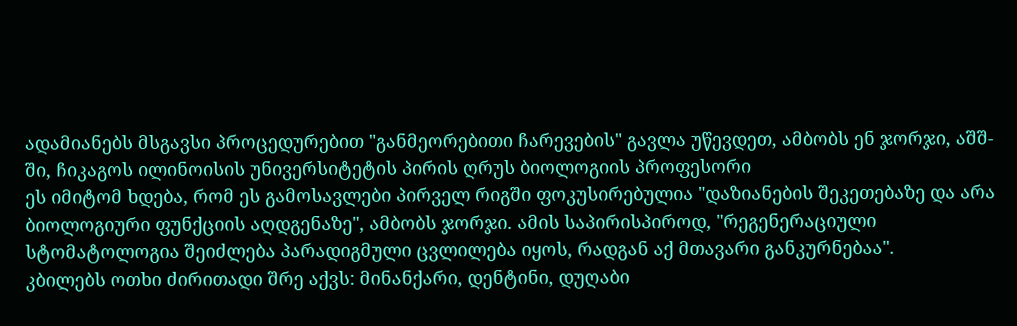ადამიანებს მსგავსი პროცედურებით "განმეორებითი ჩარევების" გავლა უწევდეთ, ამბობს ენ ჯორჯი, აშშ-ში, ჩიკაგოს ილინოისის უნივერსიტეტის პირის ღრუს ბიოლოგიის პროფესორი
ეს იმიტომ ხდება, რომ ეს გამოსავლები პირველ რიგში ფოკუსირებულია "დაზიანების შეკეთებაზე და არა ბიოლოგიური ფუნქციის აღდგენაზე", ამბობს ჯორჯი. ამის საპირისპიროდ, "რეგენერაციული სტომატოლოგია შეიძლება პარადიგმული ცვლილება იყოს, რადგან აქ მთავარი განკურნებაა".
კბილებს ოთხი ძირითადი შრე აქვს: მინანქარი, დენტინი, დუღაბი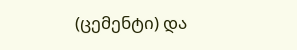(ცემენტი) და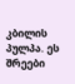კბილის პულპა. ეს შრეები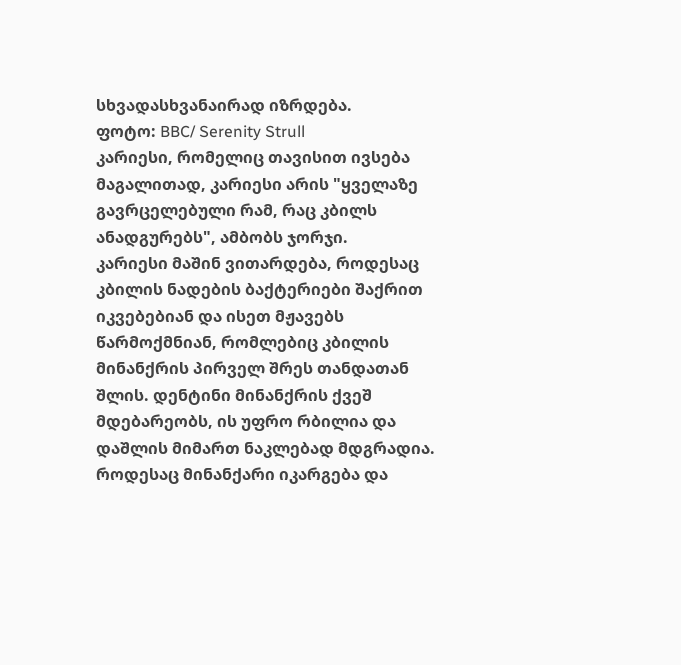სხვადასხვანაირად იზრდება.
ფოტო: BBC/ Serenity Strull
კარიესი, რომელიც თავისით ივსება
მაგალითად, კარიესი არის "ყველაზე გავრცელებული რამ, რაც კბილს ანადგურებს", ამბობს ჯორჯი.
კარიესი მაშინ ვითარდება, როდესაც კბილის ნადების ბაქტერიები შაქრით იკვებებიან და ისეთ მჟავებს წარმოქმნიან, რომლებიც კბილის მინანქრის პირველ შრეს თანდათან შლის. დენტინი მინანქრის ქვეშ მდებარეობს, ის უფრო რბილია და დაშლის მიმართ ნაკლებად მდგრადია. როდესაც მინანქარი იკარგება და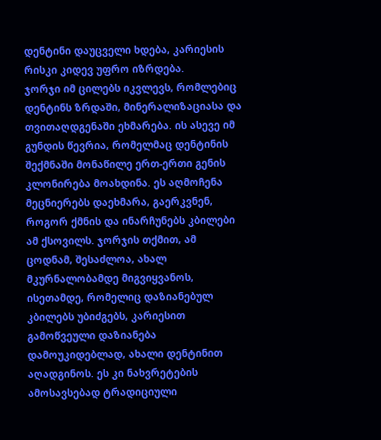დენტინი დაუცველი ხდება, კარიესის რისკი კიდევ უფრო იზრდება.
ჯორჯი იმ ცილებს იკვლევს, რომლებიც დენტინს ზრდაში, მინერალიზაციასა და თვითაღდგენაში ეხმარება. ის ასევე იმ გუნდის წევრია, რომელმაც დენტინის შექმნაში მონაწილე ერთ-ერთი გენის კლონირება მოახდინა. ეს აღმოჩენა მეცნიერებს დაეხმარა, გაერკვნენ, როგორ ქმნის და ინარჩუნებს კბილები ამ ქსოვილს. ჯორჯის თქმით, ამ ცოდნამ, შესაძლოა, ახალ მკურნალობამდე მიგვიყვანოს, ისეთამდე, რომელიც დაზიანებულ კბილებს უბიძგებს, კარიესით გამოწვეული დაზიანება დამოუკიდებლად, ახალი დენტინით აღადგინოს. ეს კი ნახვრეტების ამოსავსებად ტრადიციული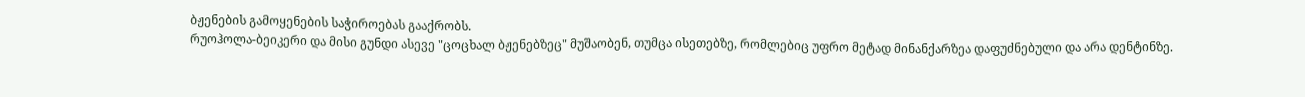ბჟენების გამოყენების საჭიროებას გააქრობს.
რუოჰოლა-ბეიკერი და მისი გუნდი ასევე "ცოცხალ ბჟენებზეც" მუშაობენ, თუმცა ისეთებზე, რომლებიც უფრო მეტად მინანქარზეა დაფუძნებული და არა დენტინზე.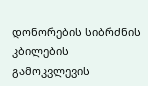დონორების სიბრძნის კბილების გამოკვლევის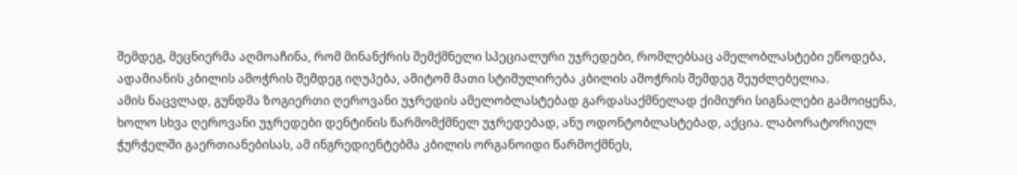შემდეგ, მეცნიერმა აღმოაჩინა, რომ მინანქრის შემქმნელი სპეციალური უჯრედები, რომლებსაც ამელობლასტები ეწოდება, ადამიანის კბილის ამოჭრის შემდეგ იღუპება, ამიტომ მათი სტიმულირება კბილის ამოჭრის შემდეგ შეუძლებელია.
ამის ნაცვლად, გუნდმა ზოგიერთი ღეროვანი უჯრედის ამელობლასტებად გარდასაქმნელად ქიმიური სიგნალები გამოიყენა, ხოლო სხვა ღეროვანი უჯრედები დენტინის წარმომქმნელ უჯრედებად, ანუ ოდონტობლასტებად, აქცია. ლაბორატორიულ ჭურჭელში გაერთიანებისას, ამ ინგრედიენტებმა კბილის ორგანოიდი წარმოქმნეს,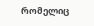რომელიც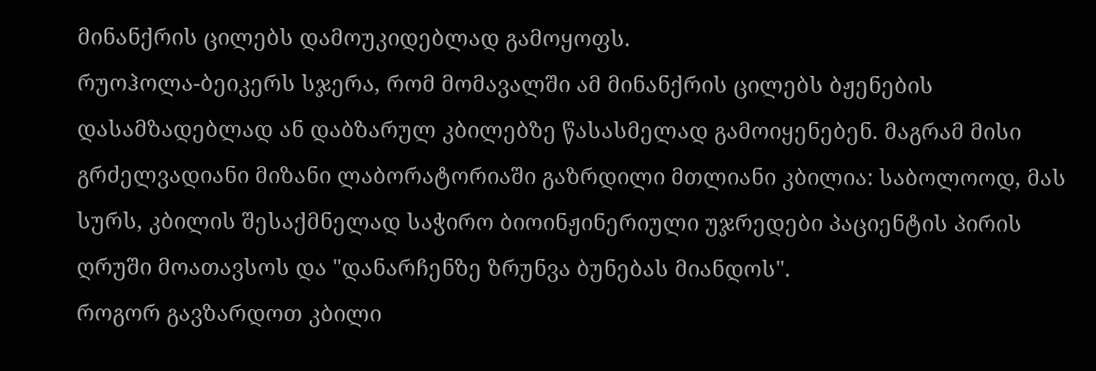მინანქრის ცილებს დამოუკიდებლად გამოყოფს.
რუოჰოლა-ბეიკერს სჯერა, რომ მომავალში ამ მინანქრის ცილებს ბჟენების დასამზადებლად ან დაბზარულ კბილებზე წასასმელად გამოიყენებენ. მაგრამ მისი გრძელვადიანი მიზანი ლაბორატორიაში გაზრდილი მთლიანი კბილია: საბოლოოდ, მას სურს, კბილის შესაქმნელად საჭირო ბიოინჟინერიული უჯრედები პაციენტის პირის ღრუში მოათავსოს და "დანარჩენზე ზრუნვა ბუნებას მიანდოს".
როგორ გავზარდოთ კბილი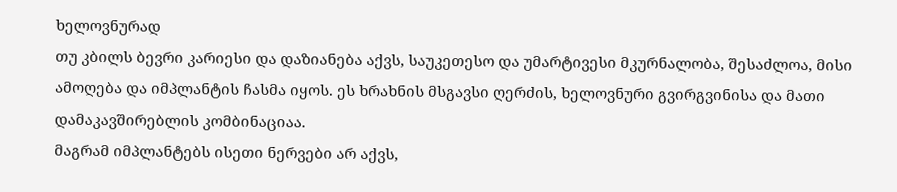ხელოვნურად
თუ კბილს ბევრი კარიესი და დაზიანება აქვს, საუკეთესო და უმარტივესი მკურნალობა, შესაძლოა, მისი ამოღება და იმპლანტის ჩასმა იყოს. ეს ხრახნის მსგავსი ღერძის, ხელოვნური გვირგვინისა და მათი დამაკავშირებლის კომბინაციაა.
მაგრამ იმპლანტებს ისეთი ნერვები არ აქვს,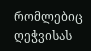რომლებიც ღეჭვისას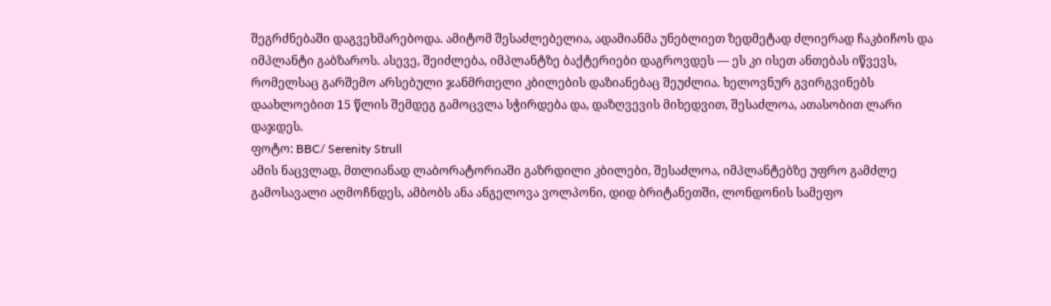შეგრძნებაში დაგვეხმარებოდა. ამიტომ შესაძლებელია, ადამიანმა უნებლიეთ ზედმეტად ძლიერად ჩაკბიჩოს და იმპლანტი გაბზაროს. ასევე, შეიძლება, იმპლანტზე ბაქტერიები დაგროვდეს — ეს კი ისეთ ანთებას იწვევს, რომელსაც გარშემო არსებული ჯანმრთელი კბილების დაზიანებაც შეუძლია. ხელოვნურ გვირგვინებს დაახლოებით 15 წლის შემდეგ გამოცვლა სჭირდება და, დაზღვევის მიხედვით, შესაძლოა, ათასობით ლარი დაჯდეს.
ფოტო: BBC/ Serenity Strull
ამის ნაცვლად, მთლიანად ლაბორატორიაში გაზრდილი კბილები, შესაძლოა, იმპლანტებზე უფრო გამძლე გამოსავალი აღმოჩნდეს, ამბობს ანა ანგელოვა ვოლპონი, დიდ ბრიტანეთში, ლონდონის სამეფო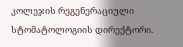კოლეჯის რეგენერაციული სტომატოლოგიის დირექტორი.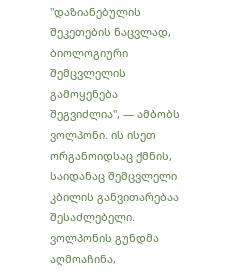"დაზიანებულის შეკეთების ნაცვლად, ბიოლოგიური შემცვლელის გამოყენება შეგვიძლია", — ამბობს ვოლპონი. ის ისეთ ორგანოიდსაც ქმნის, საიდანაც შემცვლელი კბილის განვითარებაა შესაძლებელი.
ვოლპონის გუნდმა აღმოაჩინა,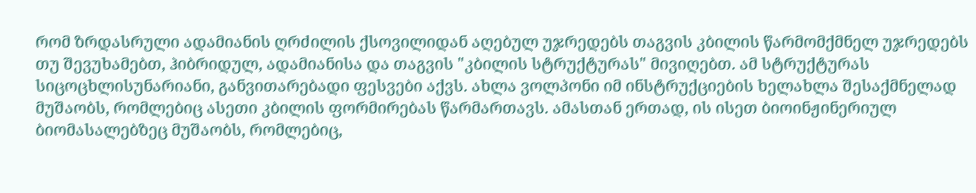რომ ზრდასრული ადამიანის ღრძილის ქსოვილიდან აღებულ უჯრედებს თაგვის კბილის წარმომქმნელ უჯრედებს თუ შევუხამებთ, ჰიბრიდულ, ადამიანისა და თაგვის "კბილის სტრუქტურას" მივიღებთ. ამ სტრუქტურას სიცოცხლისუნარიანი, განვითარებადი ფესვები აქვს. ახლა ვოლპონი იმ ინსტრუქციების ხელახლა შესაქმნელად მუშაობს, რომლებიც ასეთი კბილის ფორმირებას წარმართავს. ამასთან ერთად, ის ისეთ ბიოინჟინერიულ ბიომასალებზეც მუშაობს, რომლებიც,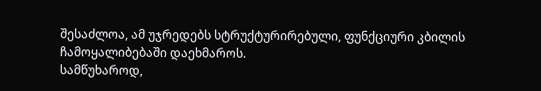შესაძლოა, ამ უჯრედებს სტრუქტურირებული, ფუნქციური კბილის ჩამოყალიბებაში დაეხმაროს.
სამწუხაროდ,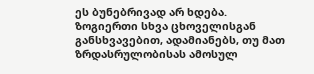ეს ბუნებრივად არ ხდება.
ზოგიერთი სხვა ცხოველისგან განსხვავებით, ადამიანებს, თუ მათ ზრდასრულობისას ამოსულ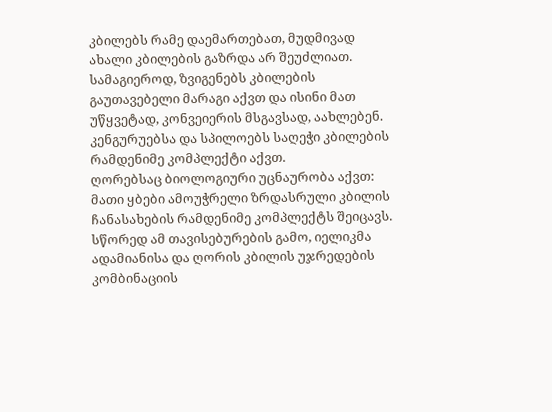კბილებს რამე დაემართებათ, მუდმივად ახალი კბილების გაზრდა არ შეუძლიათ. სამაგიეროდ, ზვიგენებს კბილების გაუთავებელი მარაგი აქვთ და ისინი მათ უწყვეტად, კონვეიერის მსგავსად, აახლებენ. კენგურუებსა და სპილოებს საღეჭი კბილების რამდენიმე კომპლექტი აქვთ.
ღორებსაც ბიოლოგიური უცნაურობა აქვთ: მათი ყბები ამოუჭრელი ზრდასრული კბილის ჩანასახების რამდენიმე კომპლექტს შეიცავს. სწორედ ამ თავისებურების გამო, იელიკმა ადამიანისა და ღორის კბილის უჯრედების კომბინაციის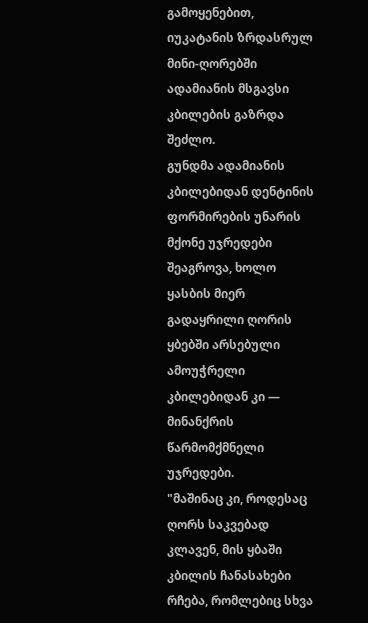გამოყენებით, იუკატანის ზრდასრულ მინი-ღორებში ადამიანის მსგავსი კბილების გაზრდა შეძლო.
გუნდმა ადამიანის კბილებიდან დენტინის ფორმირების უნარის მქონე უჯრედები შეაგროვა, ხოლო ყასბის მიერ გადაყრილი ღორის ყბებში არსებული ამოუჭრელი კბილებიდან კი — მინანქრის წარმომქმნელი უჯრედები.
"მაშინაც კი, როდესაც ღორს საკვებად კლავენ, მის ყბაში კბილის ჩანასახები რჩება, რომლებიც სხვა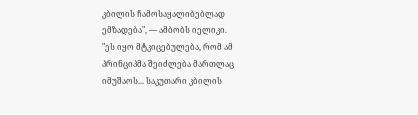კბილის ჩამოსაყალიბებლად ემზადება", — ამბობს იელიკი.
"ეს იყო მტკიცებულება, რომ ამ პრინციპმა შეიძლება მართლაც იმუშაოს... საკუთარი კბილის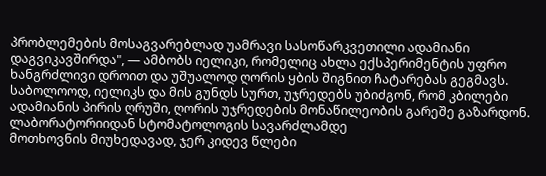პრობლემების მოსაგვარებლად უამრავი სასოწარკვეთილი ადამიანი დაგვიკავშირდა", — ამბობს იელიკი, რომელიც ახლა ექსპერიმენტის უფრო ხანგრძლივი დროით და უშუალოდ ღორის ყბის შიგნით ჩატარებას გეგმავს. საბოლოოდ, იელიკს და მის გუნდს სურთ, უჯრედებს უბიძგონ, რომ კბილები ადამიანის პირის ღრუში, ღორის უჯრედების მონაწილეობის გარეშე გაზარდონ.
ლაბორატორიიდან სტომატოლოგის სავარძლამდე
მოთხოვნის მიუხედავად, ჯერ კიდევ წლები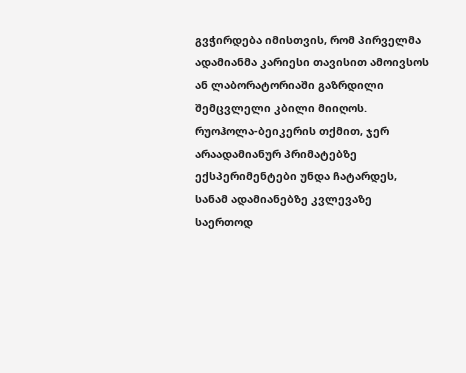გვჭირდება იმისთვის, რომ პირველმა ადამიანმა კარიესი თავისით ამოივსოს ან ლაბორატორიაში გაზრდილი შემცვლელი კბილი მიიღოს. რუოჰოლა-ბეიკერის თქმით, ჯერ არაადამიანურ პრიმატებზე ექსპერიმენტები უნდა ჩატარდეს, სანამ ადამიანებზე კვლევაზე საერთოდ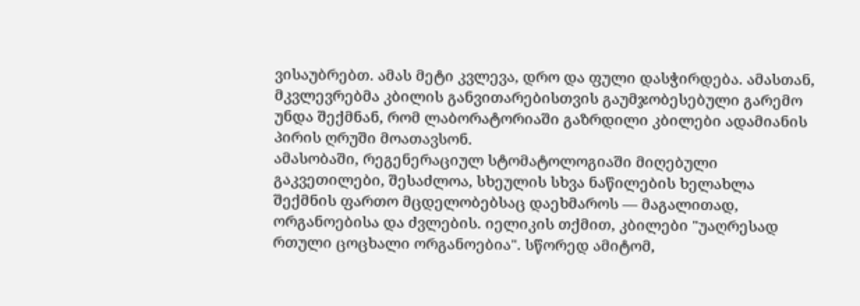ვისაუბრებთ. ამას მეტი კვლევა, დრო და ფული დასჭირდება. ამასთან, მკვლევრებმა კბილის განვითარებისთვის გაუმჯობესებული გარემო უნდა შექმნან, რომ ლაბორატორიაში გაზრდილი კბილები ადამიანის პირის ღრუში მოათავსონ.
ამასობაში, რეგენერაციულ სტომატოლოგიაში მიღებული გაკვეთილები, შესაძლოა, სხეულის სხვა ნაწილების ხელახლა შექმნის ფართო მცდელობებსაც დაეხმაროს — მაგალითად, ორგანოებისა და ძვლების. იელიკის თქმით, კბილები "უაღრესად რთული ცოცხალი ორგანოებია". სწორედ ამიტომ,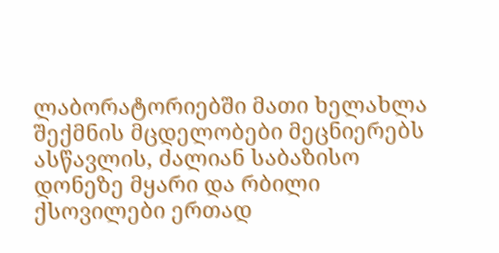ლაბორატორიებში მათი ხელახლა შექმნის მცდელობები მეცნიერებს ასწავლის, ძალიან საბაზისო დონეზე მყარი და რბილი ქსოვილები ერთად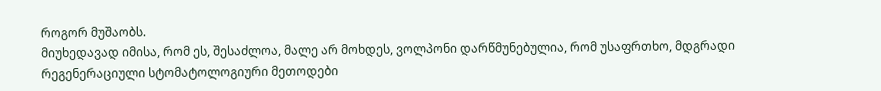როგორ მუშაობს.
მიუხედავად იმისა, რომ ეს, შესაძლოა, მალე არ მოხდეს, ვოლპონი დარწმუნებულია, რომ უსაფრთხო, მდგრადი რეგენერაციული სტომატოლოგიური მეთოდები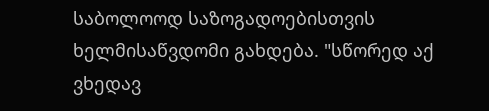საბოლოოდ საზოგადოებისთვის ხელმისაწვდომი გახდება. "სწორედ აქ ვხედავ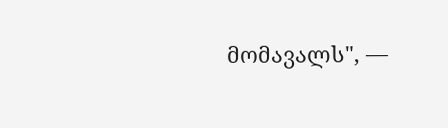მომავალს", —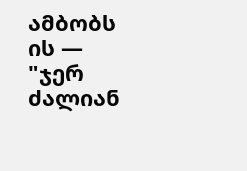ამბობს ის — "ჯერ ძალიან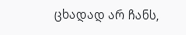ცხადად არ ჩანს,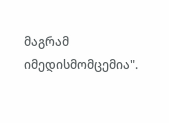მაგრამ იმედისმომცემია".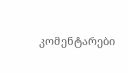კომენტარები